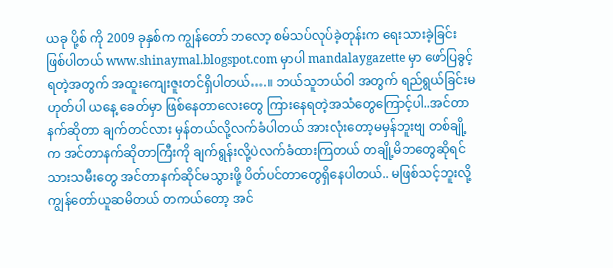ယခု ပို့စ် ကို 2009 ခုနှစ်က ကျွန်တော် ဘလော့ စမ်သပ်လုပ်ခဲ့တုန်းက ရေးသားခဲ့ခြင်းဖြစ်ပါတယ် www.shinaymal.blogspot.com မှာပါ mandalaygazette မှာ ဖော်ပြခွင့်ရတဲ့အတွက် အထူးကျေးဇူးတင်ရှိပါတယ်….။ ဘယ်သူဘယ်ဝါ အတွက် ရည်ရွယ်ခြင်းမဟုတ်ပါ ယနေ့ ခေတ်မှာ ဖြစ်နေတာလေးတွေ ကြားနေရတဲ့အသံတွေကြောင့်ပါ..အင်တာနက်ဆိုတာ ချက်တင်လား မှန်တယ်လို့လက်ခံပါတယ် အားလုံးတော့မမှန်ဘူးဗျ တစ်ချို့က အင်တာနက်ဆိုတာကြီးကို ချက်ရွန်းလို့ပဲလက်ခံထားကြတယ် တချို့မိဘတွေဆိုရင် သားသမီးတွေ အင်တာနက်ဆိုင်မသွားဖို့ ပိတ်ပင်တာတွေရှိနေပါတယ်.. မဖြစ်သင့်ဘူးလို့ ကျွန်တော်ယူဆမိတယ် တကယ်တော့ အင်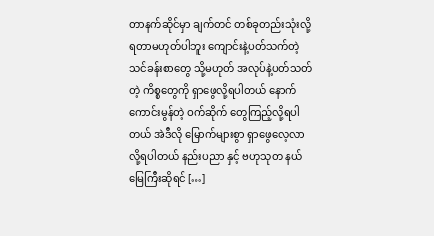တာနက်ဆိုင်မှာ ချက်တင် တစ်ခုတည်းသုံးလို့ရတာမဟုတ်ပါဘူး ကျောင်းနဲ့ပတ်သက်တဲ့ သင်ခန်းစာတွေ သို့မဟုတ် အလုပ်နဲ့ပတ်သတ်တဲ့ ကိစ္စတွေကို ရှာဖွေလို့ရပါတယ် နောက် ကောင်းမွန်တဲ့ ဝက်ဆိုက် တွေကြည့်လို့ရပါတယ် အဲဒီလို မြောက်များစွာ ရှာဖွေလေ့လာလို့ရပါတယ် နည်းပညာ နှင့် ဗဟုသုတ နယ်မြေကြီးဆိုရင် […]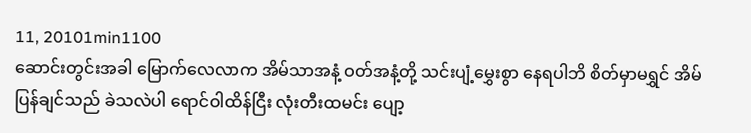11, 20101min1100
ဆောင်းတွင်းအခါ မြောက်လေလာက အိမ်သာအနံ့ ဝတ်အနံ့တို့ သင်းပျံ့မွှေးစွာ နေရပါဘိ စိတ်မှာမရွှင် အိမ်ပြန်ချင်သည် ခဲသလဲပါ ရောင်ဝါထိန်ငြီး လုံးတီးထမင်း ပျော့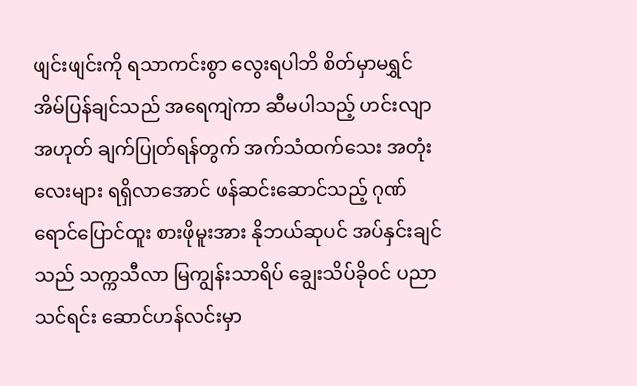ဖျင်းဖျင်းကို ရသာကင်းစွာ လွေးရပါဘိ စိတ်မှာမရွှင် အိမ်ပြန်ချင်သည် အရေကျဲကာ ဆီမပါသည့် ဟင်းလျာအဟုတ် ချက်ပြုတ်ရန်တွက် အက်သံထက်သေး အတုံးလေးများ ရရှိလာအောင် ဖန်ဆင်းဆောင်သည့် ဂုဏ်ရောင်ပြောင်ထူး စားဖိုမူးအား နိုဘယ်ဆုပင် အပ်နှင်းချင်သည် သက္ကသီလာ မြကျွန်းသာရိပ် ချွေးသိပ်ခိုဝင် ပညာသင်ရင်း ဆောင်ဟန်လင်းမှာ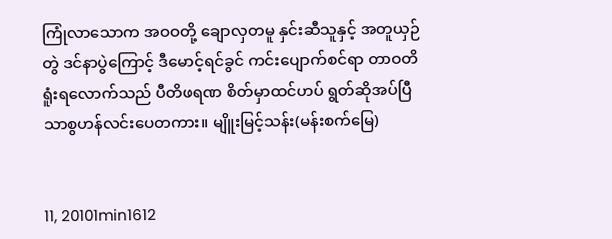ကြုံလာသောက အဝဝတို့ ချောလှတမူ နှင်းဆီသူနှင့် အတူယှဉ်တွဲ ဒင်နာပွဲကြောင့် ဒီမောင့်ရင်ခွင် ကင်းပျောက်စင်ရာ တာဝတိ ရူံးရလောက်သည် ပီတိဖရဏ စိတ်မှာထင်ဟပ် ရွတ်ဆိုအပ်ပြီ သာစွဟန်လင်းပေတကား။ မျိူးမြင့်သန်း(မန်းစက်မြေ)


11, 20101min1612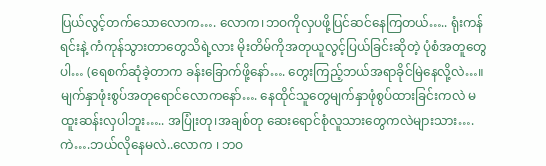ပြယ်လွင့်တက်သောလောက…. လောက၊ဘဝကိုလှပဖို့ပြင်ဆင်နေကြတယ်….. ရုံးကန်ရင်းနဲ့ ကံကုန်သွားတာတွေသိရဲ့လား မိုးတိမ်ကိုအတုယူလွင့်ပြယ်ခြင်းဆိုတဲ့ ပုံစံအတူတွေပါ… (ရေစက်ဆုံခဲ့တာက ခန်းခြောက်ဖို့နော်…. တွေးကြည့်ဘယ်အရာခိုင်မြဲနေလို့လဲ…။ မျက်နှာဖုံးစွပ်အတုရောင်လောကနော်…. နေထိုင်သူတွေမျက်နှာဖုံစွပ်ထားခြင်းကလဲ မထူးဆန်းလှပါဘူး….. အပြုံးတု၊အချစ်တု ဆေးရောင်စုံလူသားတွေကလဲများသား…. ကဲ….ဘယ်လိုနေမလဲ..လောက ၊ ဘဝ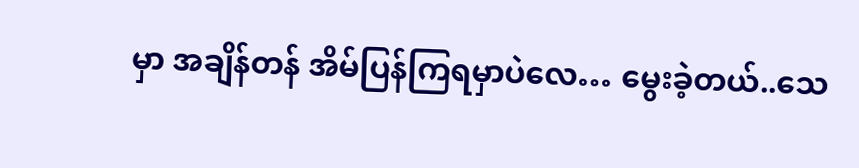မှာ အချိန်တန် အိမ်ပြန်ကြရမှာပဲလေ… မွေးခဲ့တယ်..သေ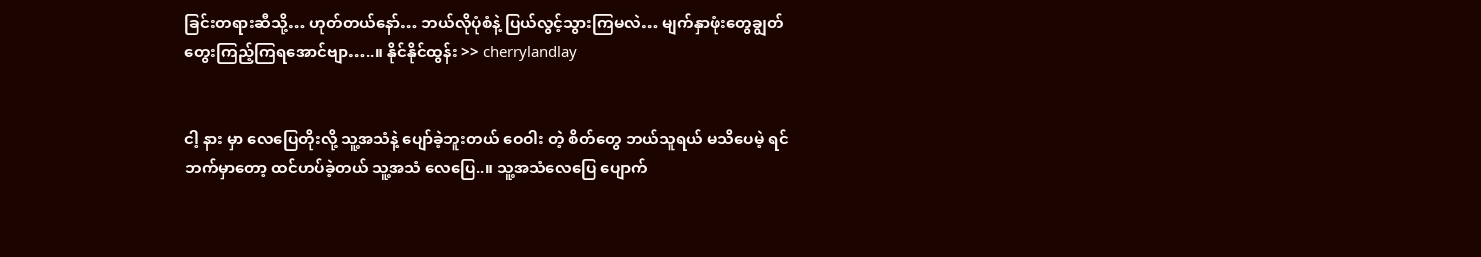ခြင်းတရားဆီသို့… ဟုတ်တယ်နော်… ဘယ်လိုပုံစံနဲ့ ပြယ်လွင့်သွားကြမလဲ… မျက်နှာဖုံးတွေချွတ် တွေးကြည့်ကြရအောင်ဗျာ…..။ နိုင်နိုင်ထွန်း >> cherrylandlay


ငါ့ နား မှာ လေပြေတိုးလို့ သူ့အသံနဲ့ ပျော်ခဲ့ဘူးတယ် ဝေဝါး တဲ့ စိတ်တွေ ဘယ်သူရယ် မသိပေမဲ့ ရင်ဘက်မှာတော့ ထင်ဟပ်ခဲ့တယ် သူ့အသံ လေပြေ..။ သူ့အသံလေပြေ ပျောက်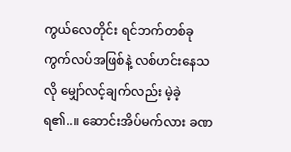ကွယ်လေတိုင်း ရင်ဘက်တစ်ခု ကွက်လပ်အဖြစ်နဲ့ လစ်ဟင်းနေသလို မျှော်လင့်ချက်လည်း မဲ့ခဲ့ရ၏..။ ဆောင်းအိပ်မက်လား ခဏ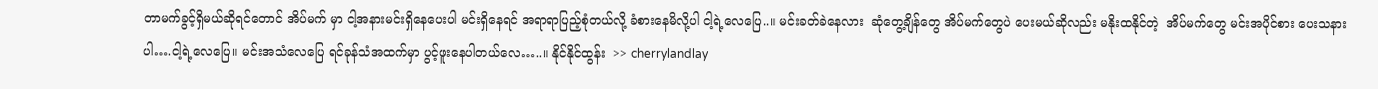တာမက်ခွင့်ရှိမယ်ဆိုရင်တောင် အိပ်မက် မှာ ငါ့အနားမင်းရှိနေပေးပါ မင်းရှိနေရင် အရာရာပြည့်စုံတယ်လို့ ခံစားနေမိလို့ပါ ငါ့ရဲ့လေပြေ..။ မင်းခတ်ခဲနေလား  ဆုံတွေ့ချိန်တွေ အိပ်မက်တွေပဲ ပေးမယ်ဆိုလည်း မနိုးထနိုင်တဲ့  အိပ်မက်တွေ မင်းအပိုင်စား ပေးသနားပါ….ငါ့ရဲ့လေပြေ။ မင်းအသံလေပြေ ရင်ခုန်သံအထက်မှာ ပွင့်ဖူးနေပါတယ်လေ…..။ နိုင်နိုင်ထွန်း  >> cherrylandlay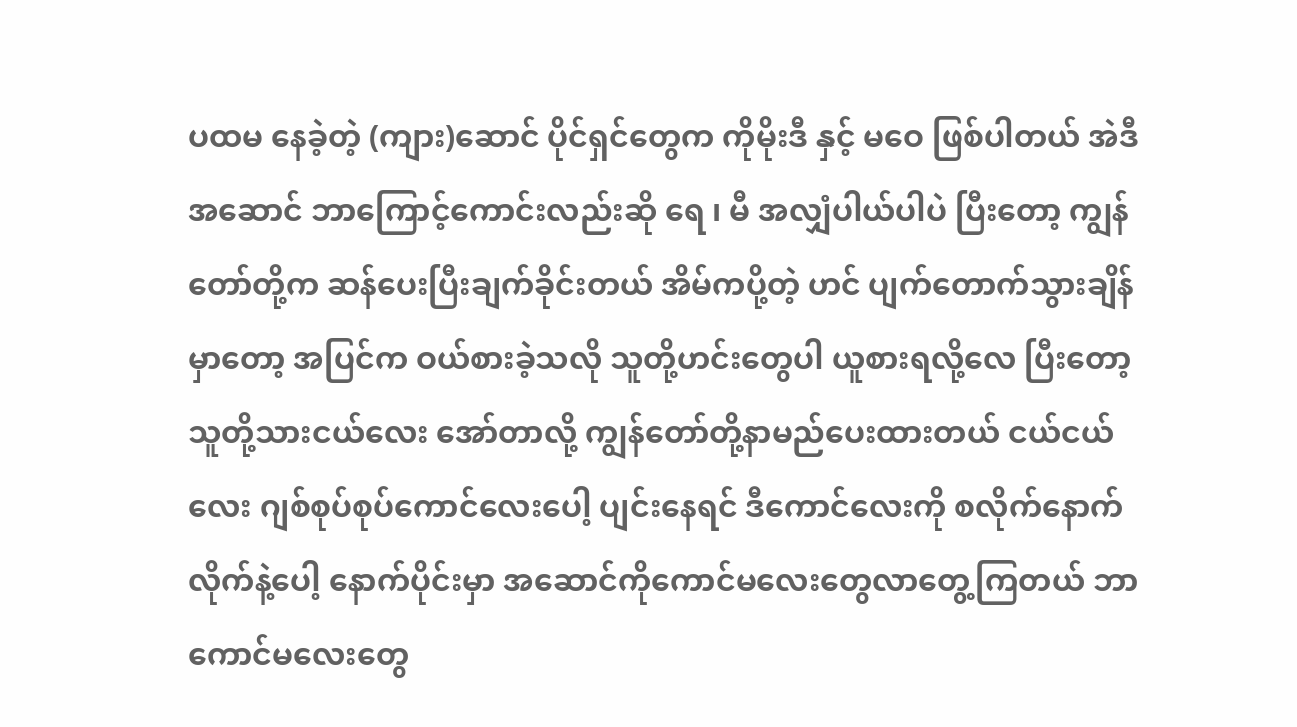ပထမ နေခဲ့တဲ့ (ကျား)ဆောင် ပိုင်ရှင်တွေက ကိုမိုးဒီ နှင့် မဝေ ဖြစ်ပါတယ် အဲဒီအဆောင် ဘာကြောင့်ကောင်းလည်းဆို ရေ ၊ မီ အလျှံပါယ်ပါပဲ ပြီးတော့ ကျွန်တော်တို့က ဆန်ပေးပြီးချက်ခိုင်းတယ် အိမ်ကပို့တဲ့ ဟင် ပျက်တောက်သွားချိန်မှာတော့ အပြင်က ဝယ်စားခဲ့သလို သူတို့ဟင်းတွေပါ ယူစားရလို့လေ ပြီးတော့ သူတို့သားငယ်လေး အော်တာလို့ ကျွန်တော်တို့နာမည်ပေးထားတယ် ငယ်ငယ်လေး ဂျစ်စုပ်စုပ်ကောင်လေးပေါ့ ပျင်းနေရင် ဒီကောင်လေးကို စလိုက်နောက်လိုက်နဲ့ပေါ့ နောက်ပိုင်းမှာ အဆောင်ကိုကောင်မလေးတွေလာတွေ့ကြတယ် ဘာကောင်မလေးတွေ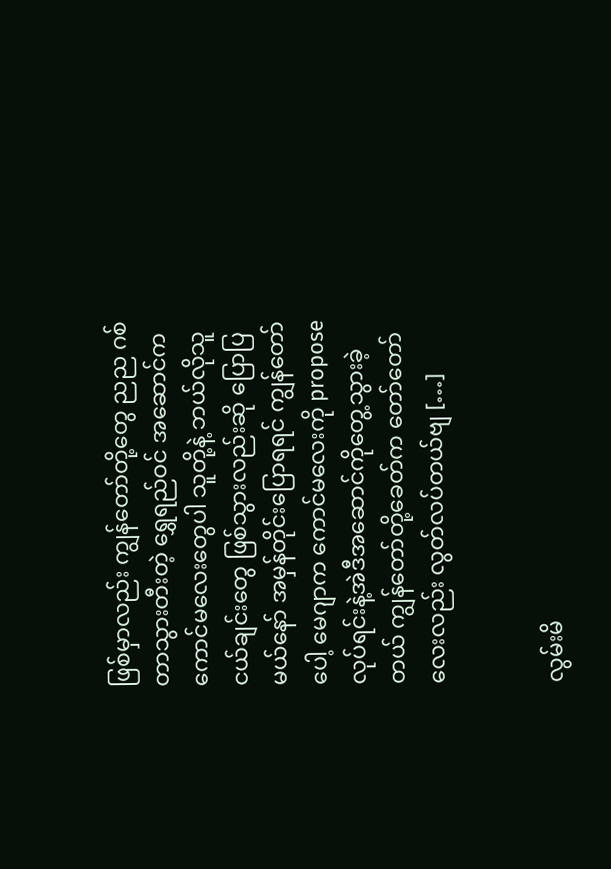ဖြစ်မှာလည်း ကျွန်တော်တို့တွေ ညည ဂစ်တာသွားတီးတဲ့ ရွှေရည်ဝင် အဆောင်ကကောင်မလေးတွေပါ သူတို့နဲ့ ဘယ်လိုသူငယ်ချင်းတွေ ဖြစ်သွားလည်းဆို ပြောပြမယ်နော် အမှန်တိုင်းပြောရရင် ကျွန်တော်ပေါ့ မေဂျာက ကောင်မလေးကို propose လုပ်ရင်းနဲ့အဲဒီအဆောင်ကိုတွေ့သွားခဲ့တယ် ကျွန်တော်တို့ခေတ်က တော်တော်လေးလည်း လွတ်လပ်တယ်ဗျ […]


လွမ်းမိ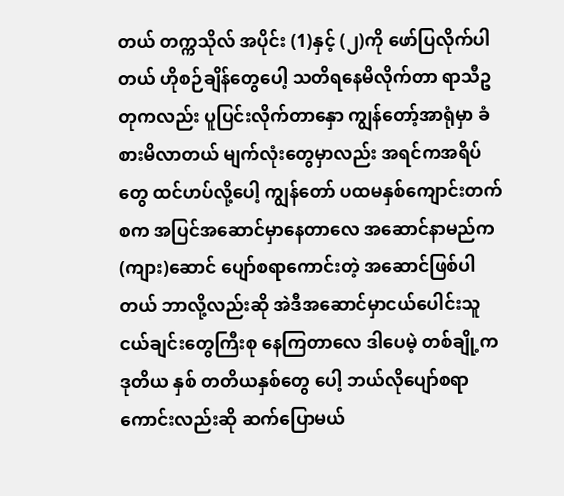တယ် တက္ကသိုလ် အပိုင်း (1)နှင့် (၂)ကို ဖော်ပြလိုက်ပါတယ် ဟိုစဉ်ချိန်တွေပေါ့ သတိရနေမိလိုက်တာ ရာသီဥတုကလည်း ပူပြင်းလိုက်တာနှော ကျွန်တော့်အာရုံမှာ ခံစားမိလာတယ် မျက်လုံးတွေမှာလည်း အရင်ကအရိပ်တွေ ထင်ဟပ်လို့ပေါ့ ကျွန်တော် ပထမနှစ်ကျောင်းတက်စက အပြင်အဆောင်မှာနေတာလေ အဆောင်နာမည်က (ကျား)ဆောင် ပျော်စရာကောင်းတဲ့ အဆောင်ဖြစ်ပါတယ် ဘာလို့လည်းဆို အဲဒီအဆောင်မှာငယ်ပေါင်းသူငယ်ချင်းတွေကြီးစု နေကြတာလေ ဒါပေမဲ့ တစ်ချို့က ဒုတိယ နှစ် တတိယနှစ်တွေ ပေါ့ ဘယ်လိုပျော်စရာကောင်းလည်းဆို ဆက်ပြောမယ်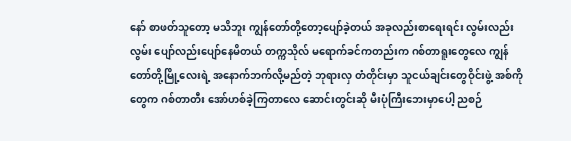နော် စာဖတ်သူတော့ မသိဘူး ကျွန်တော်တို့တော့ပျော်ခဲ့တယ် အခုလည်းစာရေးရင်း လွမ်းလည်းလွမ်း ပျော်လည်းပျော်နေမိတယ် တက္ကသိုလ် မရောက်ခင်ကတည်းက ဂစ်တာရူးတွေလေ ကျွန်တော်တို့မြို့လေးရဲ့ အနောက်ဘက်လို့မည်တဲ့ ဘုရားလှ တံတိုင်းမှာ သူငယ်ချင်းတွေဝိုင်းဖွဲ့ အစ်ကိုတွေက ဂစ်တာတီး အော်ဟစ်ခဲ့ကြတာလေ ဆောင်းတွင်းဆို မီးပုံကြီးဘေးမှာပေါ့ ညစဉ်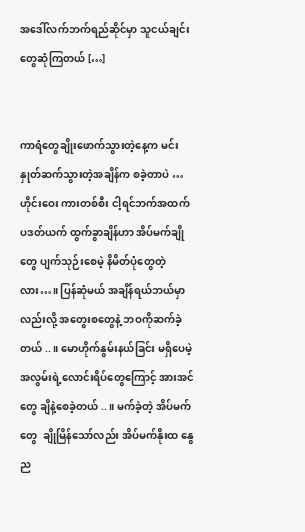အဒေါ်လက်ဘက်ရည်ဆိုင်မှာ သူငယ်ချင်းတွေဆုံကြတယ် […]


ကာရံတွေချိုးဖောက်သွားတဲ့နေ့က မင်းနှုတ်ဆက်သွားတဲ့အချိန်က စခဲ့တာပဲ … ဟိုင်းဝေး ကားတစ်စီး ငါ့ရင်ဘက်အထက် ပဒတ်ယက် ထွက်ခွာချိန်ဟာ အိပ်မက်ချိုတွေ ပျက်သုဉ်းစေမဲ့ နိမိတ်ပုံတွေတဲ့လား…။ ပြန်ဆုံမယ် အချိန်ရယ်ဘယ်မှာလည်းလို့ အတွေးစတွေနဲ့ ဘဝကိုဆက်ခဲ့တယ် ..။ မောဟိုက်နွမ်းနယ်ခြင်း မရှိပေမဲ့ အလွမ်းရဲ့လောင်းရိပ်တွေကြောင့် အားအင်တွေ ချိနဲ့စေခဲ့တယ် ..။ မက်ခဲ့တဲ့ အိပ်မက်တွေ  ချိုမြိန်သော်လည်း အိပ်မက်နိုးထ နွေည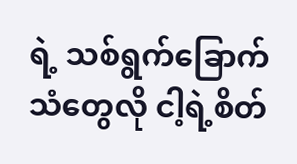ရဲ့ သစ်ရွက်ခြောက်သံတွေလို ငါ့ရဲ့စိတ်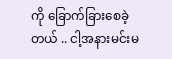ကို ခြောက်ခြားစေခဲ့တယ် .. ငါ့အနားမင်းမ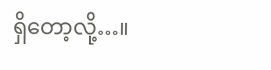ရှိတော့လို့…။